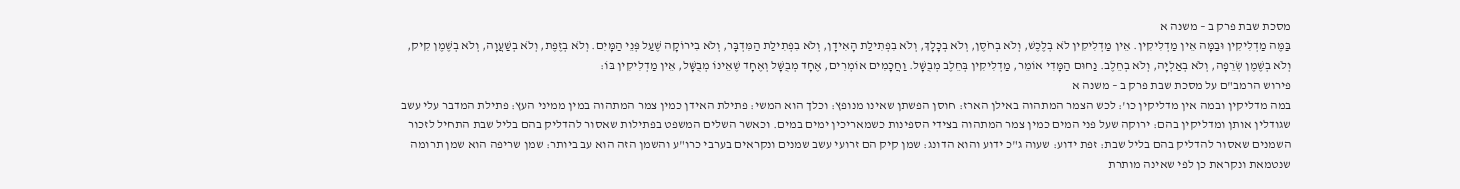מסכת שבת פרק ב – משנה א
בַּמֶּה מַדְלִיקִין וּבַמָּה אֵין מַדְלִיקִין. אֵין מַדְלִיקִין לֹא בְלֶכֶשׁ, וְלֹא בְחֹסֶן, וְלֹא בְכָלָךְ, וְלֹא בִפְתִילַת הָאִידָן, וְלֹא בִפְתִילַת הַמִּדְבָּר, וְלֹא בִירוֹקָה שֶׁעַל פְּנֵי הַמָּיִם. וְלֹא בְזֶפֶת, וְלֹא בְשַׁעֲוָה, וְלֹא בְשֶׁמֶן קִיק, וְלֹא בְשֶׁמֶן שְׂרֵפָה, וְלֹא בְאַלְיָה, וְלֹא בְחֵלֶב. נַחוּם הַמָּדִי אוֹמֵר, מַדְלִיקִין בְּחֵלֶב מְבֻשָּׁל. וַחֲכָמִים אוֹמְרִים, אֶחָד מְבֻשָּׁל וְאֶחָד שֶׁאֵינוֹ מְבֻשָּׁל, אֵין מַדְלִיקִין בּוֹ:
פירוש הרמב"ם על מסכת שבת פרק ב – משנה א
במה מדליקין ובמה אין מדליקין כו': לכש הצמר המתהוה באילן הארז: חוסן הפשתן שאינו מנופץ: וכלך הוא המשי: פתילת האידן כמין צמר המתהוה במין ממיני העץ: פתילת המדבר עלי עשב שגודלין אותן ומדליקין בהם: ירוקה שעל פני המים כמין צמר המתהוה בצידי הספינות כשמאריכין ימים במים. וכאשר השלים המשפט בפתילות שאסור להדליק בהם בליל שבת התחיל לזכור השמנים שאסור להדליק בהם בליל שבת: זפת ידוע: שעוה ג"כ ידוע והוא הדונג: שמן קיק הם זרועי עשב שמנים ונקראים בערבי כרו"ע והשמן הזה הוא עב ביותר: שמן שריפה הוא שמן תרומה שנטמאת ונקראת כן לפי שאינה מותרת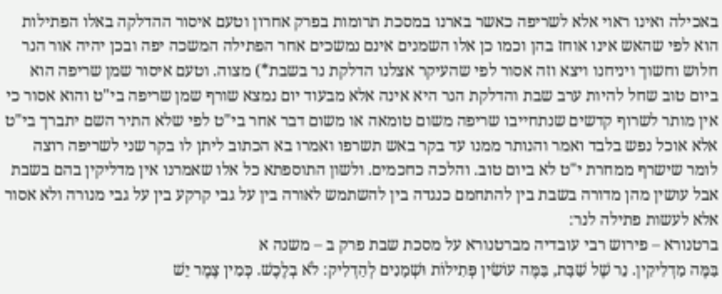באכילה ואינו ראוי אלא לשריפה כאשר בארנו במסכת תרומות בפרק אחרון וטעם איסור ההדלקה באלו הפתילות הוא לפי שהאש אינו אוחז בהן וכמו כן אלו השמנים אינם נמשכים אחר הפתילה המשכה יפה ובכן יהיה אור הנר חלוש וחשוך ויניחנו ויצא וזה אסור לפי שהעיקר אצלנו הדלקת נר בשבת*) מצוה. וטעם איסור שמן שריפה הוא ביום טוב שחל להיות ערב שבת והדלקת הנר היא אינה אלא מבעוד יום נמצא שורף שמן שריפה בי"ט והוא אסור כי אין מותר לשרוף קדשים שנתחייבו שריפה משום טומאה או משום דבר אחר בי"ט לפי שלא התיר השם יתברך בי"ט אלא אוכל נפש בלבד ואמר והנותר ממנו עד בקר באש תשרפו ואמרו בא הכתוב ליתן לו בקר שני לשריפה רוצה לומר שישרף ממחרת י"ט לא ביום טוב. והלכה כחכמים. ולשון התוספתא כל אלו שאמרנו אין מדליקין בהם בשבת אבל עושין מהן מדורה בשבת בין להתחמם כנגדה בין להשתמש לאורה בין על גבי קרקע בין על גבי מנורה ולא אסור אלא לעשות פתילה לנר:
ברטנורא – פירוש רבי עובדיה מברטנורא על מסכת שבת פרק ב – משנה א
בַּמֶּה מַדְלִיקִין. נֵר שֶׁל שַׁבָּת, בַּמֶּה עוֹשִׂין פְּתִילוֹת וּשְׁמָנִים לְהַדְלִיק: לֹא בְלֶכֶשׁ. כְּמִין צֶמֶר יֵשׁ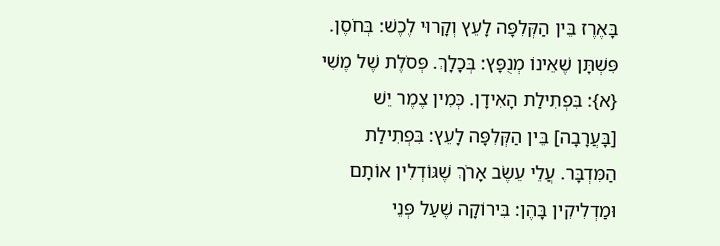בָּאֶרֶז בֵּין הַקְּלִפָּה לָעֵץ וְקָרוּי לֶכֶשׁ: בְּחֹסֶן. פִּשְׁתָּן שֶׁאֵינוֹ מְנֻפָּץ: בְּכָלָךְ. פְּסֹלֶת שֶׁל מֶשִׁי {א}: בִּפְתִילַת הָאִידָן. כְּמִין צֶמֶר יֵשׁ [בָּעֲרָבָה] בֵּין הַקְּלִפָּה לָעֵץ: בִּפְתִילַת הַמִּדְבָּר. עֲלֵי עֵשֶׂב אָרֹךְ שֶׁגּוֹדְלִין אוֹתָם וּמַדְלִיקִין בָּהֶן: בִּירוֹקָה שֶׁעַל פְּנֵי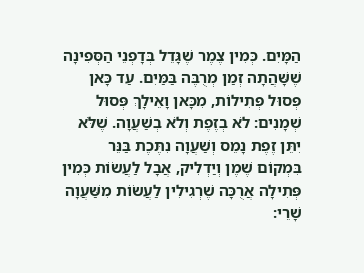הַמָּיִם. כְּמִין צֶמֶר שֶׁגָּדֵל בְּדָפְנֵי הַסְּפִינָה שֶׁשָּׁהֲתָה זְמַן מְרֻבֶּה בַּמַּיִם. עַד כָּאן פְּסוּל פְּתִילוֹת, מִכָּאן וָאֵילָךְ פְּסוּל שְׁמָנִים: לֹא בְזֶפֶת וְלֹא בְשַׁעֲוָה. שֶׁלֹּא יִתֵּן זֶפֶת נָמֵס וְשַׁעֲוָה נִתֶּכֶת בַּנֵּר בִּמְקוֹם שֶׁמֶן וְיַדְלִיק, אֲבָל לַעֲשׂוֹת כְּמִין פְּתִילָה אֲרֻכָּה שֶׁרְגִילִין לַעֲשׂוֹת מִשַּׁעֲוָה שָׁרֵי: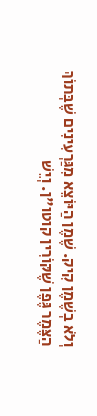וְלֹא בְשֶׁמֶן קִיק. שֶׁמֶן הַיּוֹצֵא מִגַּרְעִינִים שֶׁבְּתוֹךְ הַצֶּמֶר גֶּפֶן שֶׁקּוֹרִין קוטו"ן. וְיֵשׁ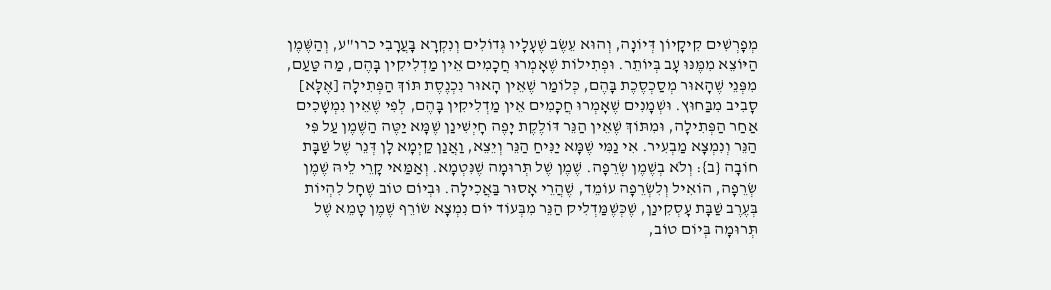מְפָרְשִׁים קִיקָיוֹן דְּיוֹנָה, וְהוּא עֵשֶׂב שֶׁעָלָיו גְּדוֹלִים וְנִקְרָא בָּעֲרָבִי כרו"ע, וְהַשֶּׁמֶן הַיּוֹצֵא מִמֶּנּוּ עָב בְּיוֹתֵר. וּפְתִילוֹת שֶׁאָמְרוּ חֲכָמִים אֵין מַדְלִיקִין בָּהֶם, מַה טַּעַם, מִפְּנֵי שֶׁהָאוּר מְסַכְסֶכֶת בָּהֶם, כְּלוֹמַר שֶׁאֵין הָאוּר נִכְנֶסֶת תּוֹךְ הַפְּתִילָה [אֶלָּא] סָבִיב מִבַּחוּץ. וּשְׁמָנִים שֶׁאָמְרוּ חֲכָמִים אֵין מַדְלִיקִין בָּהֶם, לְפִי שֶׁאֵין נִמְשָׁכִים אַחַר הַפְּתִילָה, וּמִתּוֹךְ שֶׁאֵין הַנֵּר דּוֹלֶקֶת יָפֶה חָיְשִׁינַן שֶׁמָּא יַטֶּה הַשֶּׁמֶן עַל פִּי הַנֵּר וְנִמְצָא מַבְעִיר. אִי נַמִּי שֶׁמָּא יַנִּיחַ הַנֵּר וְיֵצֵא, וַאֲנַן קַיְמָא לָן דְּנֵר שֶׁל שַׁבָּת חוֹבָה {ב}: וְלֹא בְשֶׁמֶן שְׂרֵפָה. שֶׁמֶן שֶׁל תְּרוּמָה שֶׁנִּטְמָא. וְאַמַּאי קָרֵי לֵיהּ שֶׁמֶן שְׂרֵפָה, הוֹאִיל וְלִשְׂרֵפָה עוֹמֵד, שֶׁהֲרֵי אָסוּר בַּאֲכִילָה. וּבְיוֹם טוֹב שֶׁחָל לִהְיוֹת בְּעֶרֶב שַׁבָּת עָסְקִינַן, שֶׁכְּשֶׁמַּדְלִיק הַנֵּר מִבְּעוֹד יוֹם נִמְצָא שׂוֹרֵף שֶׁמֶן טָמֵא שֶׁל תְּרוּמָה בְּיוֹם טוֹב,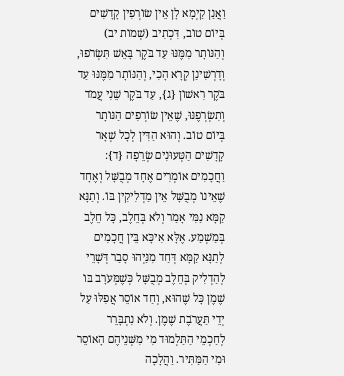וַאֲנַן קַיְמָא לָן אֵין שׂוֹרְפִין קָדָשִׁים בְּיוֹם טוֹב, דִּכְתִיב (שְׁמוֹת יב) וְהַנּוֹתָר מִמֶּנּוּ עַד בֹּקֶר בָּאֵשׁ תִּשְׂרֹפוּ, וְדָרְשִׁינַן קְרָא הָכִי, וְהַנּוֹתָר מִמֶּנּוּ עַד בֹּקֶר רִאשׁוֹן {ג}, עַד בֹּקֶר שֵׁנִי עֲמֹד וְתִשְׂרְפֶנּוּ, שֶׁאֵין שׂוֹרְפִים הַנּוֹתָר בְּיוֹם טוֹב. וְהוּא הַדִּין לְכָל שְׁאָר קָדָשִׁים הַטְּעוּנִים שְׂרֵפָה {ד}: וַחֲכָמִים אוֹמְרִים אֶחָד מְבֻשָּׁל וְאֶחָד שֶׁאֵינוֹ מְבֻשָּׁל אֵין מַדְלִיקִין בּוֹ. וְתַנָּא קַמָּא נַמִּי אָמַר וְלֹא בְּחֵלֶב, כָּל חֵלֶב בְּמַשְׁמַע. אֶלָּא אִיכָּא בֵּין חֲכָמִים לְתַנָּא קַמָּא דְּחַד מִנַּיְהוּ סָבַר דְּשָׁרֵי לְהַדְלִיק בְּחֵלֶב מְבֻשָּׁל כְּשֶׁמְּעֹרָב בּוֹ שֶׁמֶן כָּל שֶׁהוּא, וְחַד אוֹסֵר אֲפִלּוּ עַל יְדֵי תַּעֲרֹבֶת שֶׁמֶן. וְלֹא נִתְבָּרֵר לְחַכְמֵי הַתַּלְמוּד מִי מִשְּׁנֵיהֶם הָאוֹסֵר וּמִי הַמַּתִּיר. וַהֲלָכָה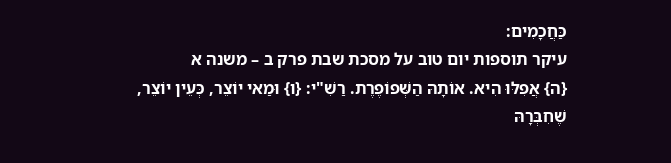כַּחֲכָמִים:
עיקר תוספות יום טוב על מסכת שבת פרק ב – משנה א
{ה} אֲפִלּוּ הִיא. אוֹתָהּ הַשְּׁפוֹפֶרֶת. רַשִׁ"י: {ו} וּמַאי יוֹצֵר, כְּעֵין יוֹצֵר, שֶׁחִבְּרָהּ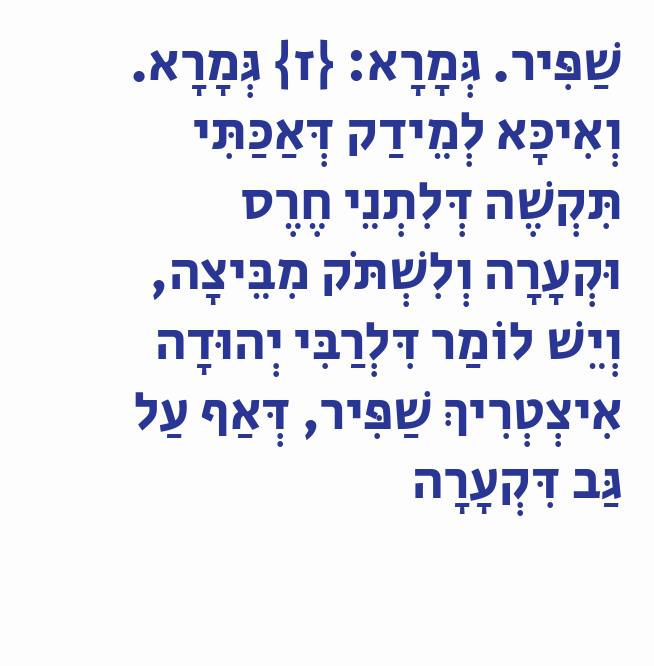שַׁפִּיר. גְּמָרָא: {ז} גְּמָרָא. וְאִיכָּא לְמֵידַק דְּאַכַּתִּי תִּקְשֶׁה דְּלִתְנֵי חֶרֶס וּקְעָרָה וְלִשְׁתֹּק מִבֵּיצָה, וְיֵשׁ לוֹמַר דִּלְרַבִּי יְהוּדָה אִיצְטְרִיךְ שַׁפִּיר, דְּאַף עַל גַּב דִּקְעָרָה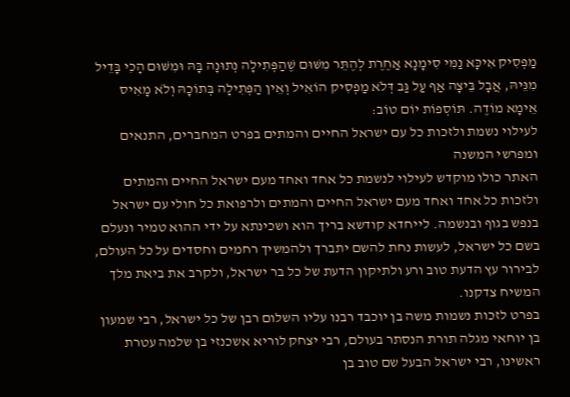מַפְסִיק אִיכָּא נַמִּי סִימָנָא אַחֶרֶת לְהֶתֵּר מִשּׁוּם שֶׁהַפְּתִילָה נְתוּנָה בָּהּ וּמִשּׁוּם הָכִי בָּדֵיל מִנֵּיהּ, אֲבָל בֵּיצָה אַף עַל גַּב דְּלֹא מַפְסִיק הוֹאִיל וְאֵין הַפְּתִילָה בְּתוֹכָהּ וְלֹא מָאִיס אֵימָא מוֹדֶה. תּוֹסְפוֹת יוֹם טוֹב:
לעילוי נשמת ולזכות כל עם ישראל החיים והמתים בפרט המחברים, התנאים ומפרשי המשנה
האתר כולו מוקדש לעילוי לנשמת כל אחד ואחד מעם ישראל החיים והמתים ולזכות כל אחד ואחד מעם ישראל החיים והמתים ולרפואת כל חולי עם ישראל בנפש בגוף ובנשמה. לייחדא קודשא בריך הוא ושכינתא על ידי ההוא טמיר ונעלם בשם כל ישראל, לעשות נחת להשם יתברך ולהמשיך רחמים וחסדים על כל העולם, לבירור עץ הדעת טוב ורע ולתיקון הדעת של כל בר ישראל, ולקרב את ביאת מלך המשיח צדקנו.
בפרט לזכות נשמות משה בן יוכבד רבנו עליו השלום רבן של כל ישראל, רבי שמעון בן יוחאי מגלה תורת הנסתר בעולם, רבי יצחק לוריא אשכנזי בן שלמה עטרת ראשינו, רבי ישראל הבעל שם טוב בן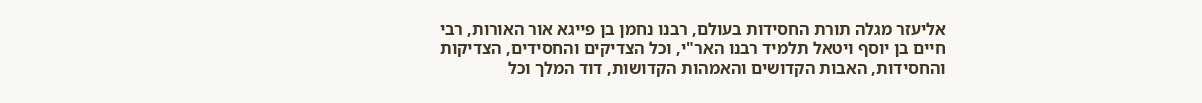אליעזר מגלה תורת החסידות בעולם, רבנו נחמן בן פייגא אור האורות, רבי חיים בן יוסף ויטאל תלמיד רבנו האר"י, וכל הצדיקים והחסידים, הצדיקות והחסידות, האבות הקדושים והאמהות הקדושות, דוד המלך וכל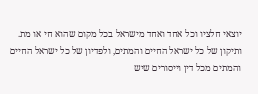יוצאי חלציו וכל אחד ואחד מישראל בכל מקום שהוא חי או מת.
ותיקון של כל ישראל החיים והמתים, ולפדיון של כל ישראל החיים והמתים מכל דין וייסורים שיש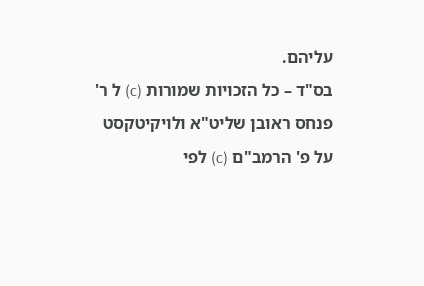עליהם.
בס"ד – כל הזכויות שמורות (c) ל ר' פנחס ראובן שליט"א ולויקיטקסט על פ' הרמב"ם (c) לפי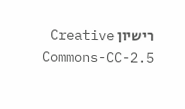רישיון Creative Commons-CC-2.5